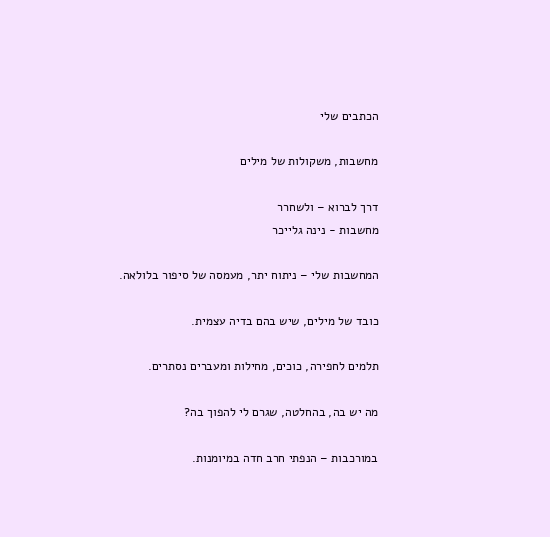הכתבים שלי

מחשבות, משקולות של מילים

דרך לברוא – ולשחרר
מחשבות - נינה גלייכר

המחשבות שלי – ניתוח יתר, מעמסה של סיפור בלולאה.

כובד של מילים, שיש בהם בדיה עצמית.

תלמים לחפירה, כוכים, מחילות ומעברים נסתרים.

מה יש בה, בהחלטה, שגרם לי להפוך בה?

במורכבות – הנפתי חרב חדה במיומנות.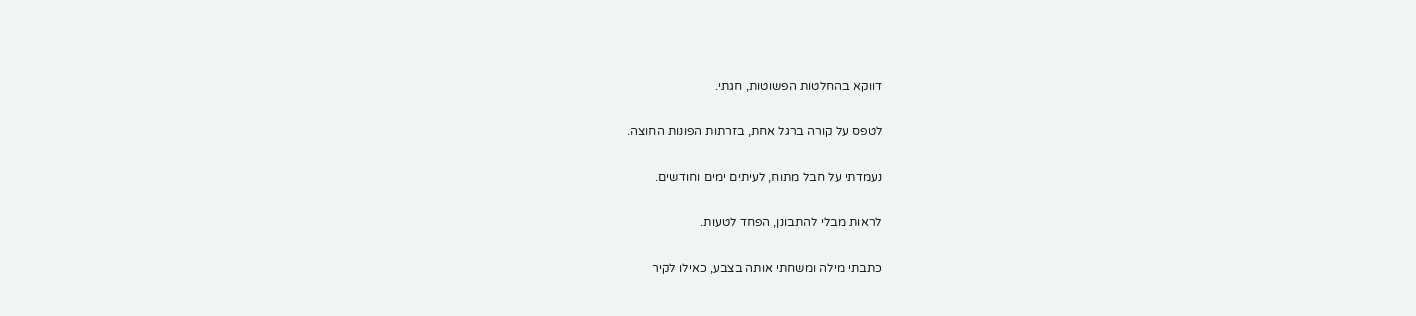דווקא בהחלטות הפשוטות, חגתי.

לטפס על קורה ברגל אחת, בזרתות הפונות החוצה.

נעמדתי על חבל מתוח, לעיתים ימים וחודשים.

לראות מבלי להתבונן, הפחד לטעות.

כתבתי מילה ומשחתי אותה בצבע, כאילו לקיר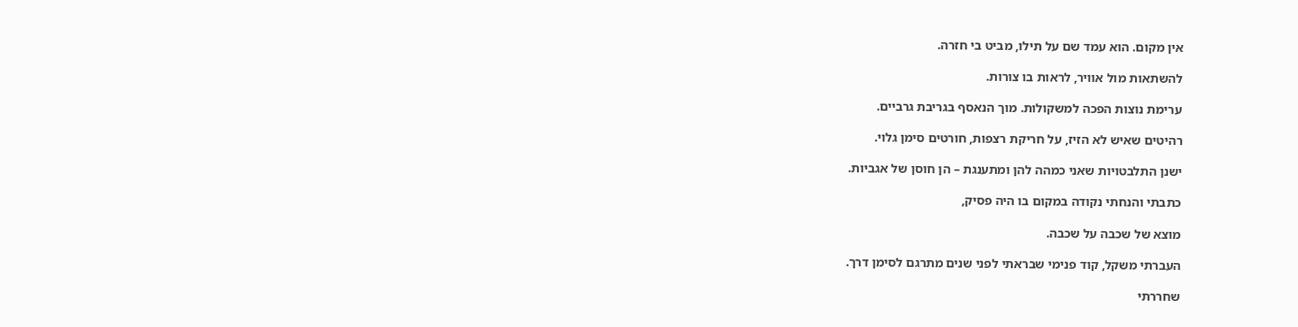אין מקום. הוא עמד שם על תילו, מביט בי חזרה.

להשתאות מול אוויר, לראות בו צורות.

ערימת נוצות הפכה למשקולות. מוך הנאסף בגריבת גרביים.

רהיטים שאיש לא הזיז, על חריקת רצפות, חורטים סימן גלוי.

ישנן התלבטויות שאני כמהה להן ומתענגת – הן חוסן של אגביות.

כתבתי והנחתי נקודה במקום בו היה פסיק,

מוצא של שכבה על שכבה.

העברתי משקל, קוד פנימי שבראתי לפני שנים מתרגם לסימן דרך.

שחררתי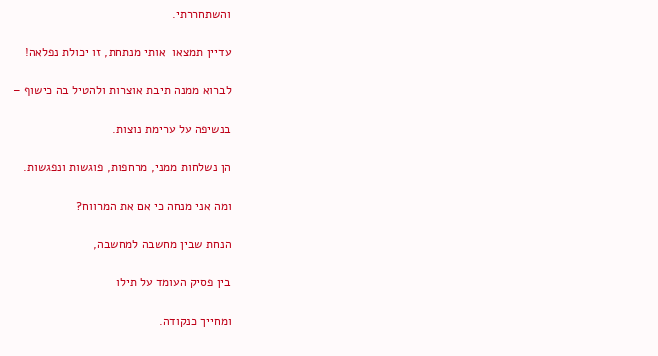והשתחררתי.

עדיין תמצאו  אותי מנתחת, זו יכולת נפלאה!

לברוא ממנה תיבת אוצרות ולהטיל בה כישוף –

בנשיפה על ערימת נוצות.

הן נשלחות ממני, מרחפות, פוגשות ונפגשות.

ומה אני מנחה כי אם את המרווח?

הנחת שבין מחשבה למחשבה,

בין פסיק העומד על תילו

ומחייך כנקודה.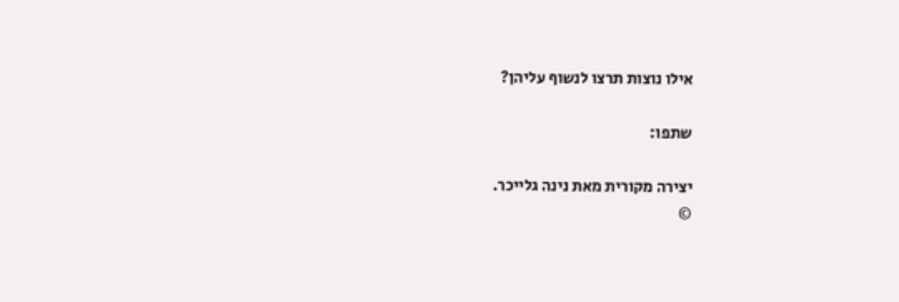אילו נוצות תרצו לנשוף עליהן?

שתפו:

יצירה מקורית מאת נינה גלייכר.
©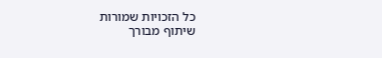כל הזכויות שמורות
שיתוף מבורך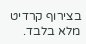בצירוף קרדיט מלא בלבד.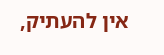אין להעתיק,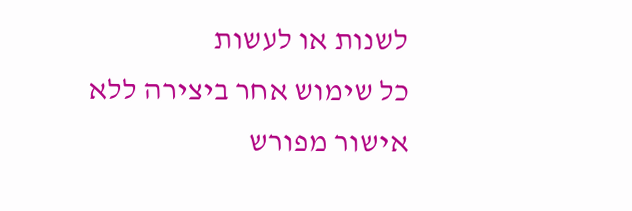לשנות או לעשות
כל שימוש אחר ביצירה ללא אישור מפורש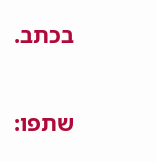בכתב.

שתפו: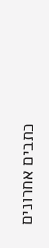כתבים אחרונים